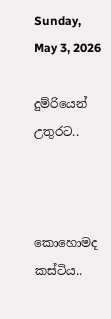Sunday, May 3, 2026

දුම්රියෙන් උතුරට..



කොහොමද කස්ටිය..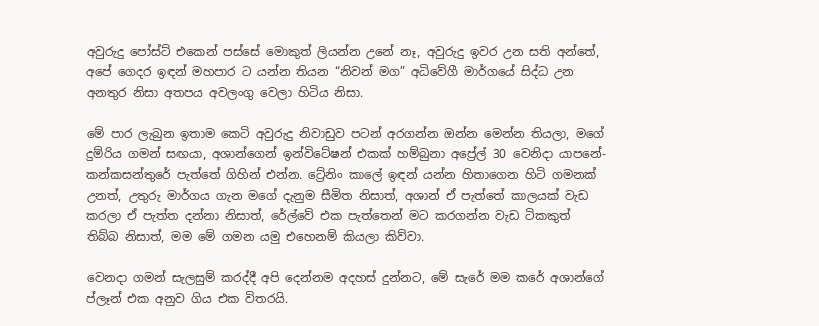අවුරුදු පෝස්ට් එකෙන් පස්සේ මොකුත් ලියන්න උනේ නෑ, අවුරුදු ඉවර උන සති අන්තේ, අපේ ගෙදර ඉඳන් මහපාර ට යන්න තියන “නිවන් මග” අධිවේගී මාර්ගයේ සිද්ධ උන අනතුර නිසා අතපය අවලංගු වෙලා හිටිය නිසා.

මේ පාර ලැබුන ඉතාම කෙටි අවුරුදු නිවාඩුව පටන් අරගන්න ඔන්න මෙන්න තියලා, මගේ දුම්රිය ගමන් සඟයා, අශාන්ගෙන් ඉන්විටේෂන් එකක් හම්බුනා අප්‍රේල් 30 වෙනිදා යාපනේ- කන්කසන්තුරේ පැත්තේ ගිහින් එන්න. ට්‍රේනිං කාලේ ඉඳන් යන්න හිතාගෙන හිටි ගමනක් උනත්, උතුරු මාර්ගය ගැන මගේ දැනුම සීමිත නිසාත්, අශාන් ඒ පැත්තේ කාලයක් වැඩ කරලා ඒ පැත්ත දන්නා නිසාත්, රේල්වේ එක පැත්තෙන් මට කරගන්න වැඩ ටිකකුත් තිබ්බ නිසාත්, මම මේ ගමන යමු එහෙනම් කියලා කිව්වා.

වෙනදා ගමන් සැලසුම් කරද්දී අපි දෙන්නම අදහස් දුන්නට, මේ සැරේ මම කරේ අශාන්ගේ ප්ලෑන් එක අනුව ගිය එක විතරයි.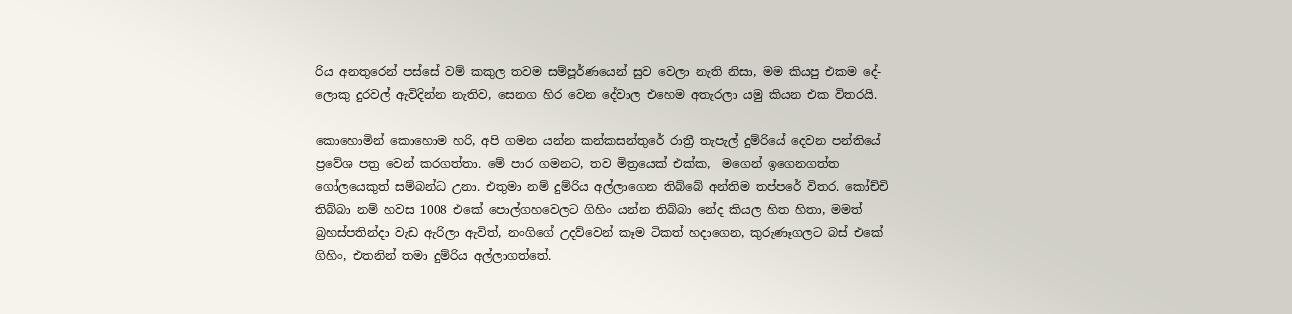රිය අනතුරෙන් පස්සේ වම් කකුල තවම සම්පූර්ණයෙන් සුව වෙලා නැති නිසා, මම කියපු එකම දේ- ලොකු දුරවල් ඇවිදින්න නැතිව, සෙනග හිර වෙන දේවාල එහෙම අතැරලා යමු කියන එක විතරයි.

කොහොමින් කොහොම හරි, අපි ගමන යන්න කන්කසන්තුරේ රාත්‍රී තැපැල් දුම්රියේ දෙවන පන්තියේ ප්‍රවේශ පත්‍ර වෙන් කරගත්තා. මේ පාර ගමනට, තව මිත්‍රයෙක් එක්ක,  මගෙන් ඉගෙනගත්ත ගෝලයෙකුත් සම්බන්ධ උනා. එතුමා නම් දුම්රිය අල්ලාගෙන තිබ්බේ අන්තිම තප්පරේ විතර. කෝච්චි තිබ්බා නම් හවස 1008 එකේ පොල්ගහවෙලට ගිහිං යන්න තිබ්බා නේද කියල හිත හිතා, මමත් බ්‍රහස්පතින්දා වැඩ ඇරිලා ඇවිත්, නංගිගේ උදව්වෙන් කෑම ටිකත් හදාගෙන, කුරුණෑගලට බස් එකේ ගිහිං, එතනින් තමා දුම්රිය අල්ලාගත්තේ.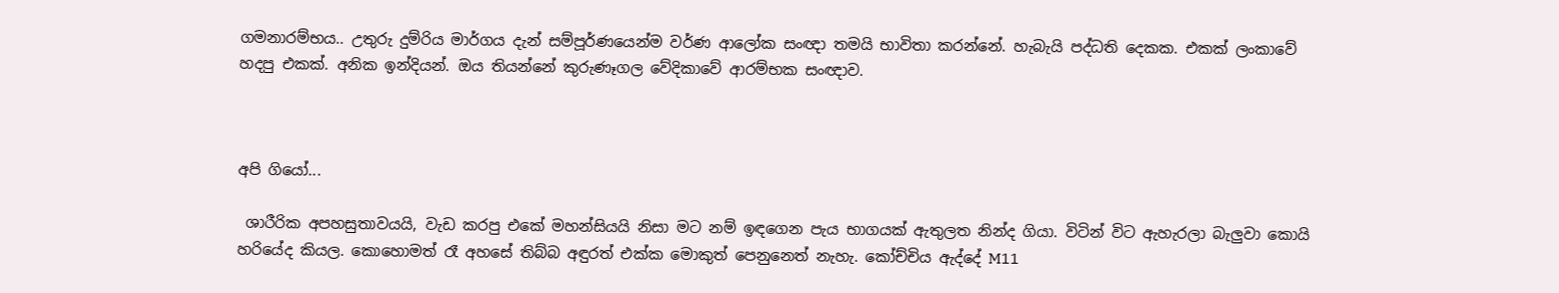ගමනාරම්භය.. උතුරු දුම්රිය මාර්ගය දැන් සම්පූර්ණයෙන්ම වර්ණ ආලෝක සංඥා තමයි භාවිතා කරන්නේ. හැබැයි පද්ධති දෙකක. එකක් ලංකාවේ හදපු එකක්. අනික ඉන්දියන්. ඔය තියන්නේ කුරුණෑගල වේදිකාවේ ආරම්භක සංඥාව.



අපි ගියෝ...

 ශාරීරික අපහසුතාවයයි, වැඩ කරපු එකේ මහන්සියයි නිසා මට නම් ඉඳගෙන පැය භාගයක් ඇතුලත නින්ද ගියා. විටින් විට ඇහැරලා බැලුවා කොයි හරියේද කියල. කොහොමත් රෑ අහසේ තිබ්බ අඳුරත් එක්ක මොකුත් පෙනුනෙත් නැහැ. කෝච්චිය ඇද්දේ M11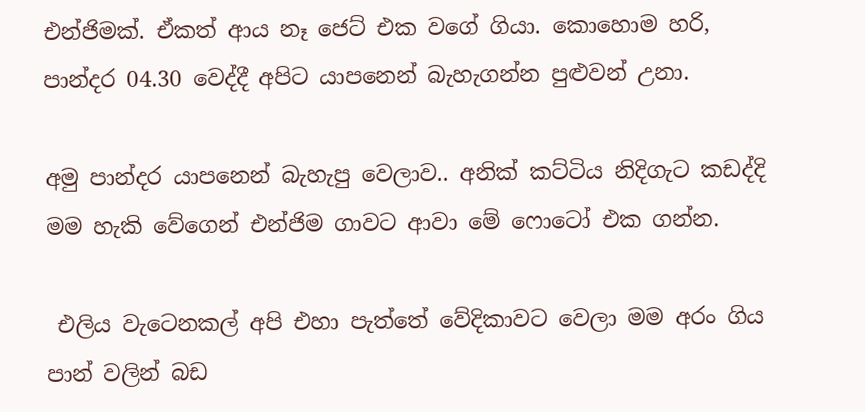එන්ජිමක්. ඒකත් ආය නෑ ජෙට් එක වගේ ගියා. කොහොම හරි, පාන්දර 04.30 වෙද්දී අපිට යාපනෙන් බැහැගන්න පුළුවන් උනා.

අමු පාන්දර යාපනෙන් බැහැපු වෙලාව.. අනික් කට්ටිය නිදිගැට කඩද්දි මම හැකි වේගෙන් එන්ජිම ගාවට ආවා මේ ෆොටෝ එක ගන්න.

 එලිය වැටෙනකල් අපි එහා පැත්තේ වේදිකාවට වෙලා මම අරං ගිය පාන් වලින් බඩ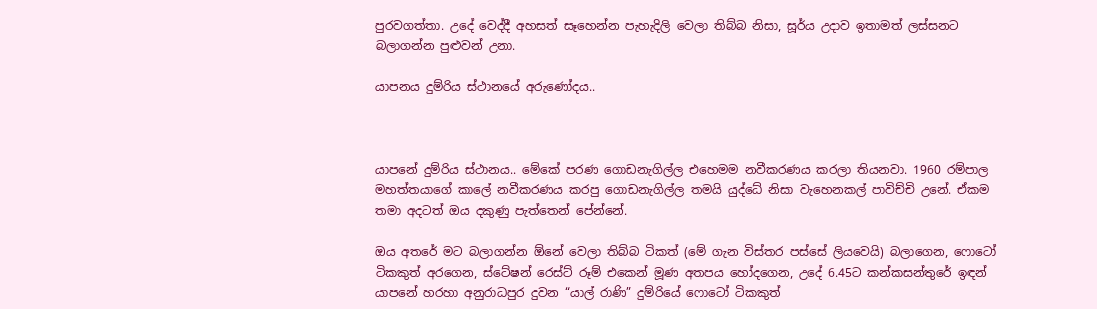පුරවගත්තා. උදේ වෙද්දී අහසත් සෑහෙන්න පැහැදිලි වෙලා තිබ්බ නිසා, සූර්ය උදාව ඉතාමත් ලස්සනට බලාගන්න පුළුවන් උනා.

යාපනය දුම්රිය ස්ථානයේ අරුණෝදය..



යාපනේ දුම්රිය ස්ථානය.. මේකේ පරණ ගොඩනැගිල්ල එහෙමම නවීකරණය කරලා තියනවා. 1960 රම්පාල මහත්තයාගේ කාලේ නවීකරණය කරපු ගොඩනැගිල්ල තමයි යුද්ධේ නිසා වැහෙනකල් පාවිච්චි උනේ. ඒකම තමා අදටත් ඔය දකුණු පැත්තෙන් පේන්නේ.

ඔය අතරේ මට බලාගන්න ඕනේ වෙලා තිබ්බ ටිකත් (මේ ගැන විස්තර පස්සේ ලියවෙයි) බලාගෙන, ෆොටෝ ටිකකුත් අරගෙන, ස්ටේෂන් රෙස්ට් රූම් එකෙන් මූණ අතපය හෝදගෙන, උදේ 6.45ට කන්කසන්තුරේ ඉඳන් යාපනේ හරහා අනුරාධපුර දුවන “යාල් රාණි” දුම්රියේ ෆොටෝ ටිකකුත්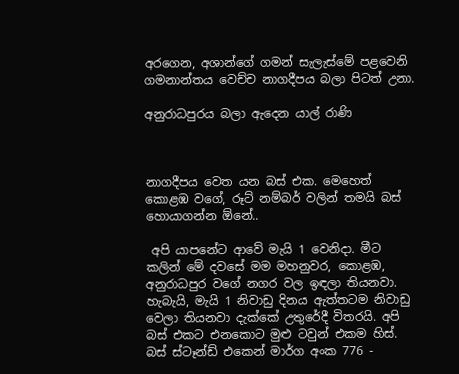අරගෙන, අශාන්ගේ ගමන් සැලැස්මේ පළවෙනි ගමනාන්තය වෙච්ච නාගදීපය බලා පිටත් උනා.

අනුරාධපුරය බලා ඇදෙන යාල් රාණි



නාගදීපය වෙත යන බස් එක. මෙහෙත් කොළඹ වගේ, රූට් නම්බර් වලින් තමයි බස් හොයාගන්න ඕනේ..

 අපි යාපනේට ආවේ මැයි 1 වෙනිදා. මීට කලින් මේ දවසේ මම මහනුවර, කොළඹ, අනුරාධපුර වගේ නගර වල ඉඳලා තියනවා. හැබැයි, මැයි 1 නිවාඩු දිනය ඇත්තටම නිවාඩු වෙලා තියනවා දැක්කේ උතුරේදී විතරයි. අපි බස් එකට එනකොට මුළු ටවුන් එකම හිස්. බස් ස්ටෑන්ඩ් එකෙන් මාර්ග අංක 776 -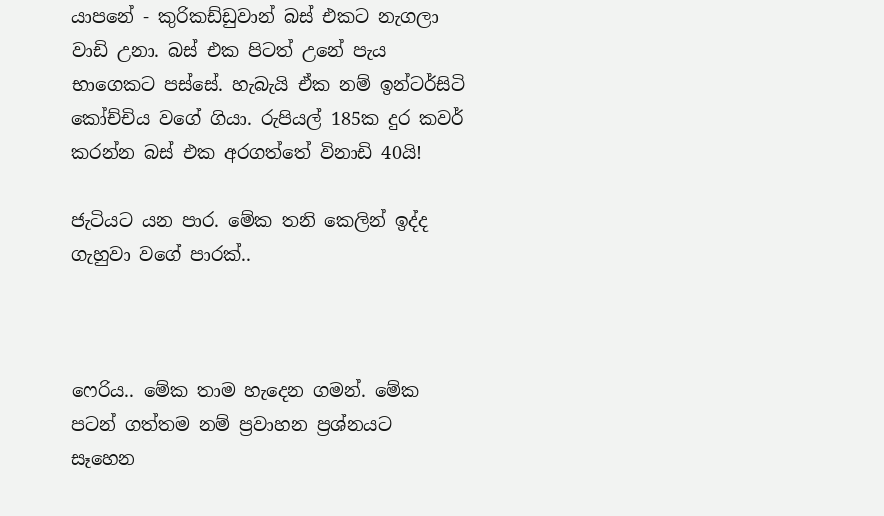යාපනේ - කුරිකඩ්ඩුවාන් බස් එකට නැගලා වාඩි උනා. බස් එක පිටත් උනේ පැය භාගෙකට පස්සේ. හැබැයි ඒක නම් ඉන්ටර්සිටි කෝච්චිය වගේ ගියා. රුපියල් 185ක දුර කවර් කරන්න බස් එක අරගත්තේ විනාඩි 40යි!

ජැටියට යන පාර. මේක තනි කෙලින් ඉද්ද ගැහුවා වගේ පාරක්..



ෆෙරිය.. මේක තාම හැදෙන ගමන්. මේක පටන් ගත්තම නම් ප්‍රවාහන ප්‍රශ්නයට සෑහෙන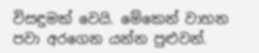විසඳුමක් වෙයි. මේකෙන් වාහන පවා අරගෙන යන්න පුළුවන්.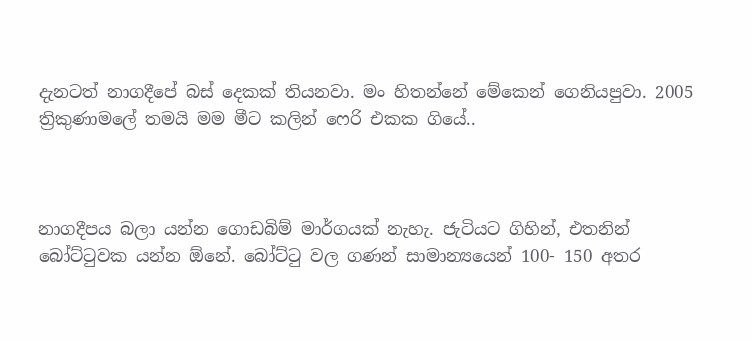දැනටත් නාගදීපේ බස් දෙකක් තියනවා. මං හිතන්නේ මේකෙන් ගෙනියපුවා. 2005 ත්‍රිකුණාමලේ තමයි මම මීට කලින් ෆෙරි එකක ගියේ..



නාගදීපය බලා යන්න ගොඩබිම් මාර්ගයක් නැහැ. ජැටියට ගිහින්, එතනින් බෝට්ටුවක යන්න ඕනේ. බෝට්ටු වල ගණන් සාමාන්‍යයෙන් 100- 150 අතර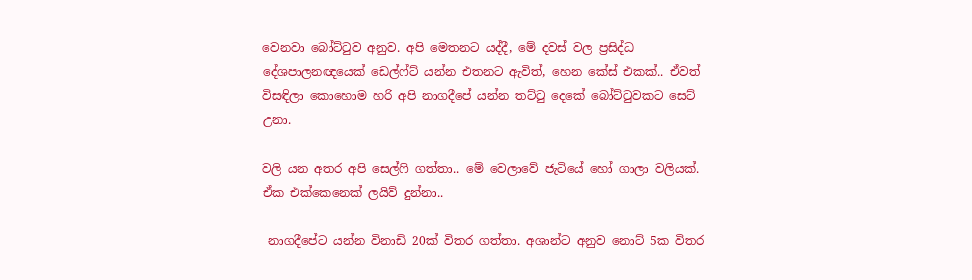වෙනවා බෝට්ටුව අනුව. අපි මෙතනට යද්දී, මේ දවස් වල ප්‍රසිද්ධ දේශපාලනඥයෙක් ඩෙල්ෆ්ට් යන්න එතනට ඇවිත්, හෙන කේස් එකක්.. ඒවත් විසඳිලා කොහොම හරි අපි නාගදීපේ යන්න තට්ටු දෙකේ බෝට්ටුවකට සෙට් උනා.

වලි යන අතර අපි සෙල්ෆි ගත්තා.. මේ වෙලාවේ ජැටියේ හෝ ගාලා වලියක්. ඒක එක්කෙනෙක් ලයිව් දුන්නා..

 නාගදීපේට යන්න විනාඩි 20ක් විතර ගත්තා. අශාන්ට අනුව නොට් 5ක විතර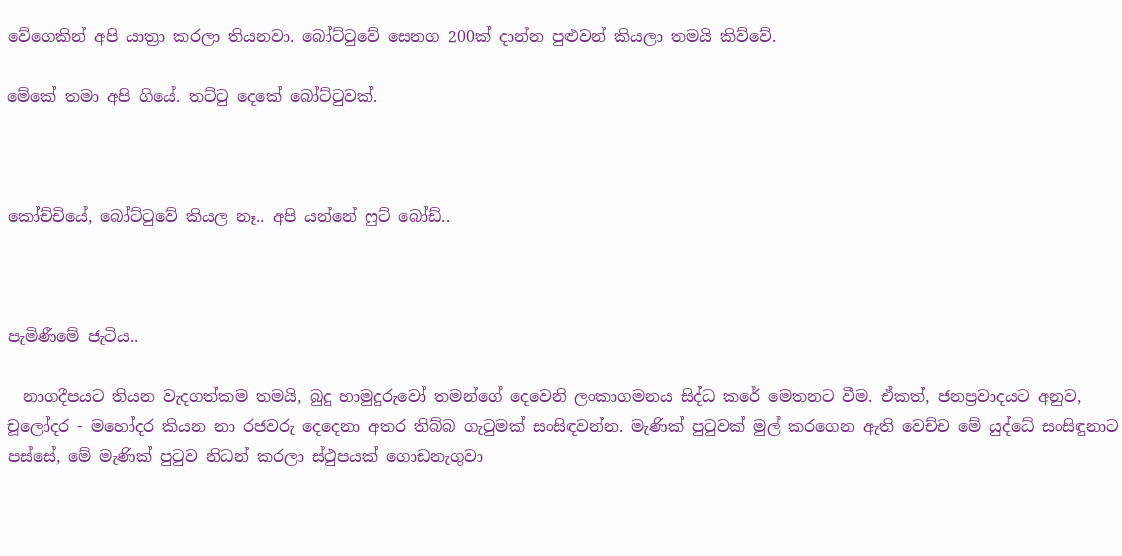වේගෙකින් අපි යාත්‍රා කරලා තියනවා. බෝට්ටුවේ සෙනග 200ක් දාන්න පුළුවන් කියලා තමයි කිව්වේ.

මේකේ තමා අපි ගියේ. තට්ටු දෙකේ බෝට්ටුවක්.



කෝච්චියේ, බෝට්ටුවේ කියල නෑ.. අපි යන්නේ ෆුට් බෝඩ්..



පැමිණීමේ ජැටිය..

  නාගදීපයට තියන වැදගත්කම තමයි, බුදු හාමුදුරුවෝ තමන්ගේ දෙවෙනි ලංකාගමනය සිද්ධ කරේ මෙතනට වීම. ඒකත්, ජනප්‍රවාදයට අනුව, චූලෝදර - මහෝදර කියන නා රජවරු දෙදෙනා අතර තිබ්බ ගැටුමක් සංසිඳවන්න. මැණික් පුටුවක් මුල් කරගෙන ඇති වෙච්ච මේ යුද්ධේ සංසිඳුනාට පස්සේ, මේ මැණික් පුටුව නිධන් කරලා ස්ථුපයක් ගොඩනැගුවා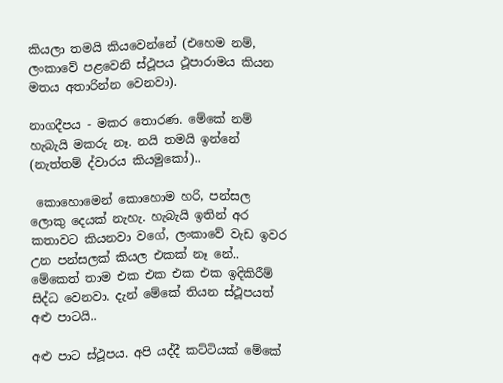කියලා තමයි කියවෙන්නේ (එහෙම නම්, ලංකාවේ පළවෙනි ස්ථූපය ථූපාරාමය කියන මතය අතාරින්න වෙනවා).

නාගදීපය - මකර තොරණ. මේකේ නම් හැබැයි මකරු නෑ. නයි තමයි ඉන්නේ (නැත්තම් ද්වාරය කියමුකෝ)..

 කොහොමෙන් කොහොම හරි, පන්සල ලොකු දෙයක් නැහැ. හැබැයි ඉතින් අර කතාවට කියනවා වගේ, ලංකාවේ වැඩ ඉවර උන පන්සලක් කියල එකක් නෑ නේ.. මේකෙත් තාම එක එක එක එක ඉදිකිරීම් සිද්ධ වෙනවා. දැන් මේකේ තියන ස්ථූපයත් අළු පාටයි..

අළු පාට ස්ථූපය. අපි යද්දී කට්ටියක් මේකේ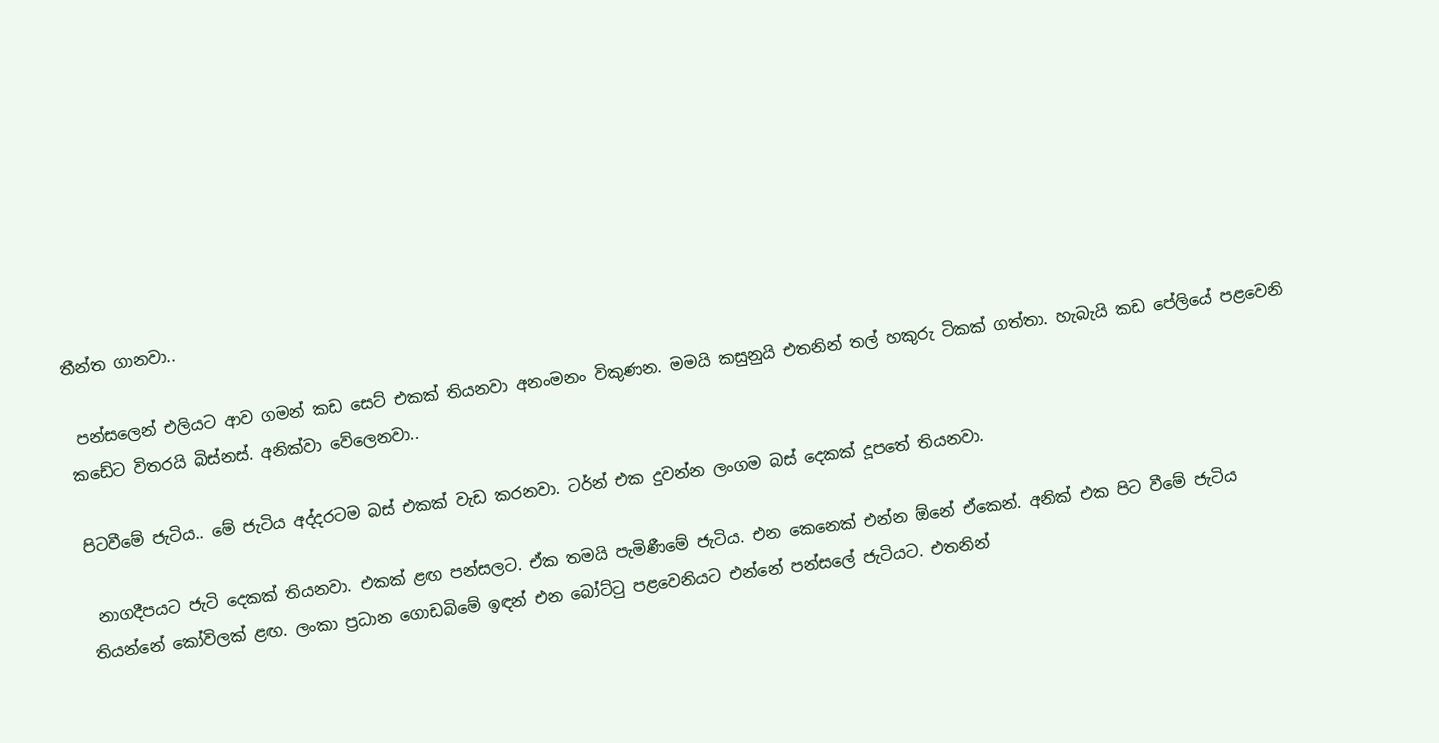තීන්ත ගානවා..

 පන්සලෙන් එලියට ආව ගමන් කඩ සෙට් එකක් තියනවා අනංමනං විකුණන. මමයි කසුනුයි එතනින් තල් හකුරු ටිකක් ගත්තා. හැබැයි කඩ පේලියේ පළවෙනි කඩේට විතරයි බිස්නස්. අනික්වා වේලෙනවා..

පිටවීමේ ජැටිය.. මේ ජැටිය අද්දරටම බස් එකක් වැඩ කරනවා. ටර්න් එක දුවන්න ලංගම බස් දෙකක් දූපතේ තියනවා.

 නාගදීපයට ජැටි දෙකක් තියනවා. එකක් ළඟ පන්සලට. ඒක තමයි පැමිණීමේ ජැටිය. එන කෙනෙක් එන්න ඕනේ ඒකෙන්. අනික් එක පිට වීමේ ජැටිය තියන්නේ කෝවිලක් ළඟ. ලංකා ප්‍රධාන ගොඩබිමේ ඉඳන් එන බෝට්ටු පළවෙනියට එන්නේ පන්සලේ ජැටියට. එතනින්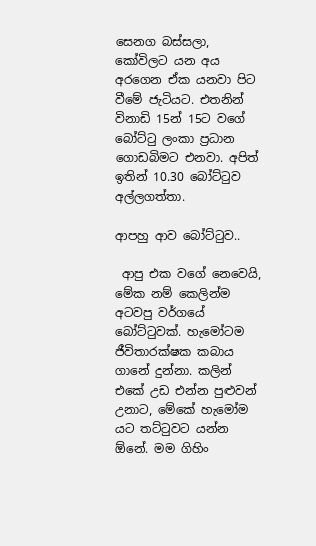සෙනග බස්සලා, කෝවිලට යන අය අරගෙන ඒක යනවා පිට වීමේ ජැටියට. එතනින් විනාඩි 15න් 15ට වගේ බෝට්ටු ලංකා ප්‍රධාන ගොඩබිමට එනවා. අපිත් ඉතින් 10.30 බෝට්ටුව අල්ලගත්තා.

ආපහු ආව බෝට්ටුව..

 ආපු එක වගේ නෙවෙයි, මේක නම් කෙලින්ම අටවපු වර්ගයේ බෝට්ටුවක්. හැමෝටම ජීවිතාරක්ෂක කබාය ගානේ දුන්නා. කලින් එකේ උඩ එන්න පුළුවන් උනාට, මේකේ හැමෝම යට තට්ටුවට යන්න ඕනේ. මම ගිහිං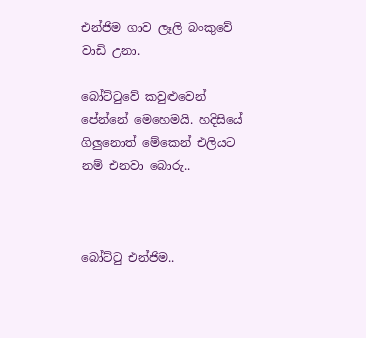එන්ජිම ගාව ලෑලි බංකුවේ වාඩි උනා.

බෝට්ටුවේ කවුළුවෙන් පේන්නේ මෙහෙමයි. හදිසියේ ගිලුනොත් මේකෙන් එලියට නම් එනවා බොරු..



බෝට්ටු එන්ජිම..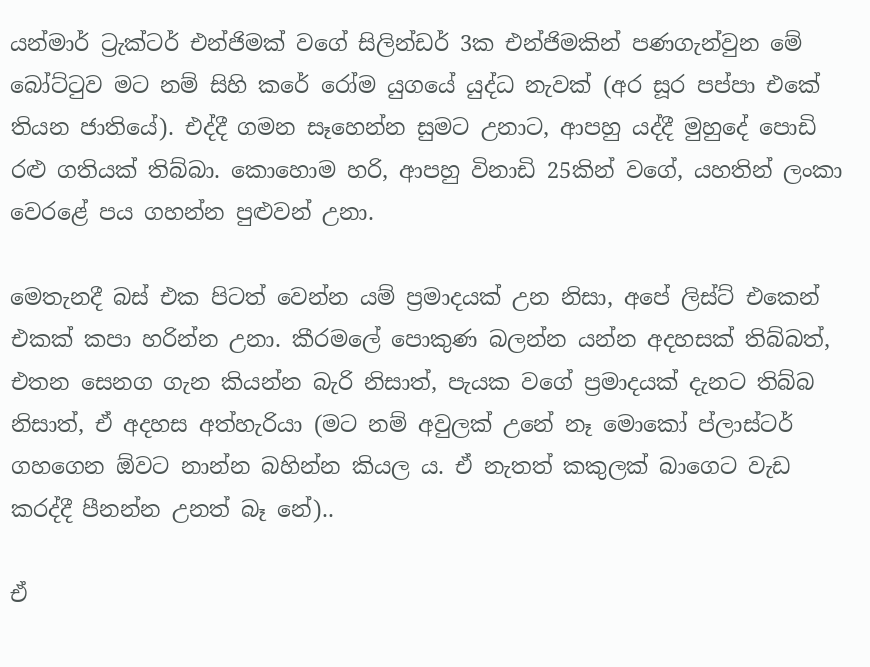යන්මාර් ට්‍රැක්ටර් එන්ජිමක් වගේ සිලින්ඩර් 3ක එන්ජිමකින් පණගැන්වුන මේ බෝට්ටුව මට නම් සිහි කරේ රෝම යුගයේ යුද්ධ නැවක් (අර සූර පප්පා එකේ තියන ජාතියේ). එද්දී ගමන සෑහෙන්න සුමට උනාට, ආපහු යද්දී මුහුදේ පොඩි රළු ගතියක් තිබ්බා. කොහොම හරි, ආපහු විනාඩි 25කින් වගේ, යහතින් ලංකා වෙරළේ පය ගහන්න පුළුවන් උනා.

මෙතැනදී බස් එක පිටත් වෙන්න යම් ප්‍රමාදයක් උන නිසා, අපේ ලිස්ට් එකෙන් එකක් කපා හරින්න උනා. කීරමලේ පොකුණ බලන්න යන්න අදහසක් තිබ්බත්, එතන සෙනග ගැන කියන්න බැරි නිසාත්, පැයක වගේ ප්‍රමාදයක් දැනට තිබ්බ නිසාත්, ඒ අදහස අත්හැරියා (මට නම් අවුලක් උනේ නෑ මොකෝ ප්ලාස්ටර් ගහගෙන ඕවට නාන්න බහින්න කියල ය. ඒ නැතත් කකුලක් බාගෙට වැඩ කරද්දී පීනන්න උනත් බෑ නේ)..

ඒ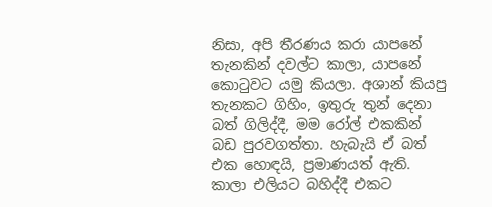නිසා, අපි තීරණය කරා යාපනේ තැනකින් දවල්ට කාලා, යාපනේ කොටුවට යමු කියලා. අශාන් කියපු තැනකට ගිහිං, ඉතුරු තුන් දෙනා බත් ගිලිද්දී, මම රෝල් එකකින් බඩ පුරවගත්තා. හැබැයි ඒ බත් එක හොඳයි, ප්‍රමාණයත් ඇති. කාලා එලියට බහිද්දී එකට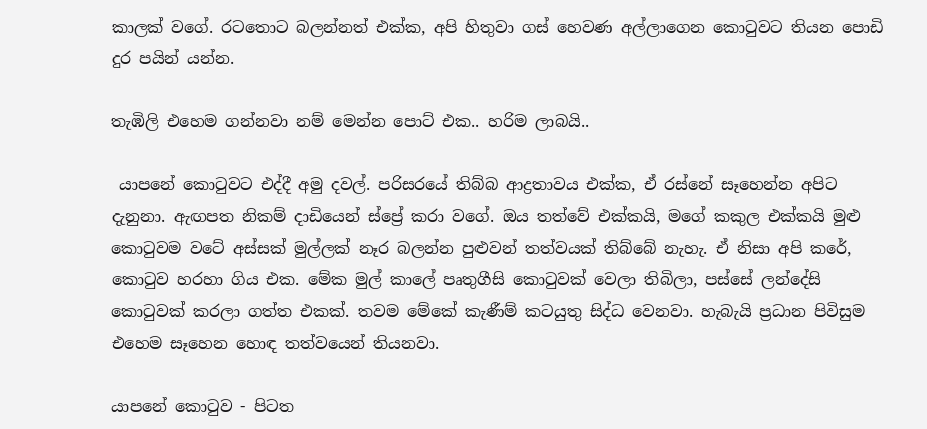කාලක් වගේ. රටතොට බලන්නත් එක්ක, අපි හිතුවා ගස් හෙවණ අල්ලාගෙන කොටුවට තියන පොඩි දුර පයින් යන්න.

තැඹිලි එහෙම ගන්නවා නම් මෙන්න පොට් එක.. හරිම ලාබයි..

 යාපනේ කොටුවට එද්දී අමු දවල්. පරිසරයේ තිබ්බ ආද්‍රතාවය එක්ක, ඒ රස්නේ සෑහෙන්න අපිට දැනුනා. ඇඟපත නිකම් දාඩියෙන් ස්ප්‍රේ කරා වගේ. ඔය තත්වේ එක්කයි, මගේ කකුල එක්කයි මුළු කොටුවම වටේ අස්සක් මුල්ලක් නෑර බලන්න පුළුවන් තත්වයක් තිබ්බේ නැහැ. ඒ නිසා අපි කරේ, කොටුව හරහා ගිය එක. මේක මුල් කාලේ පෘතුගීසි කොටුවක් වෙලා තිබිලා, පස්සේ ලන්දේසි කොටුවක් කරලා ගත්ත එකක්. තවම මේකේ කැණීම් කටයුතු සිද්ධ වෙනවා. හැබැයි ප්‍රධාන පිවිසුම එහෙම සෑහෙන හොඳ තත්වයෙන් තියනවා.

යාපනේ කොටුව - පිටත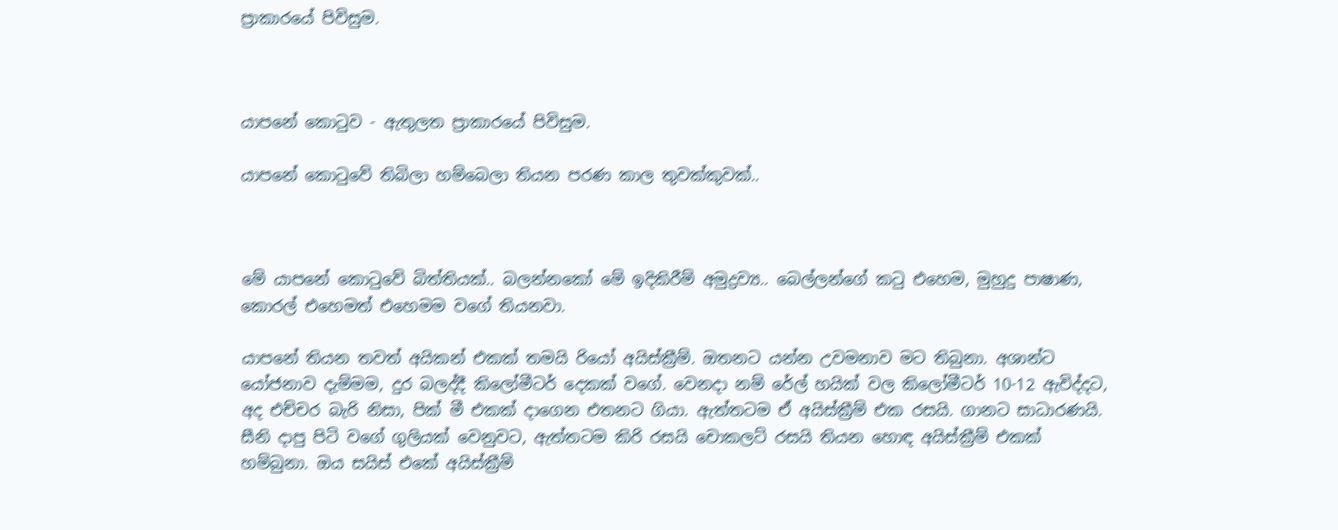ප්‍රාකාරයේ පිවිසුම.



යාපනේ කොටුව - ඇතුලත ප්‍රාකාරයේ පිවිසුම.

යාපනේ කොටුවේ තිබිලා හම්බෙලා තියන පරණ කාල තුවක්කුවක්..



මේ යාපනේ කොටුවේ බිත්තියක්.. බලන්නකෝ මේ ඉදිකිරීම් අමුද්‍රව්‍ය.. බෙල්ලන්ගේ කටු එහෙම, මුහුදු පාෂාණ, කොරල් එහෙමත් එහෙමම වගේ තියනවා.

යාපනේ තියන තවත් අයිකන් එකක් තමයි රියෝ අයිස්ක්‍රීම්. ඔතනට යන්න උවමනාව මට තිබුනා. අශාන්ට යෝජනාව දැම්මම, දුර බලද්දී කිලෝමීටර් දෙකක් වගේ. වෙනදා නම් රේල් හයික් වල කිලෝමීටර් 10-12 ඇවිද්දට, අද එච්චර බැරි නිසා, පික් මී එකක් දාගෙන එතනට ගියා. ඇත්තටම ඒ අයිස්ක්‍රීම් එක රසයි. ගානට සාධාරණයි. සීනි දාපු පිටි වගේ ගුලියක් වෙනුවට, ඇත්තටම කිරි රසයි චොකලට් රසයි තියන හොඳ අයිස්ක්‍රීම් එකක් හම්බුනා. ඔය සයිස් එකේ අයිස්ක්‍රීම්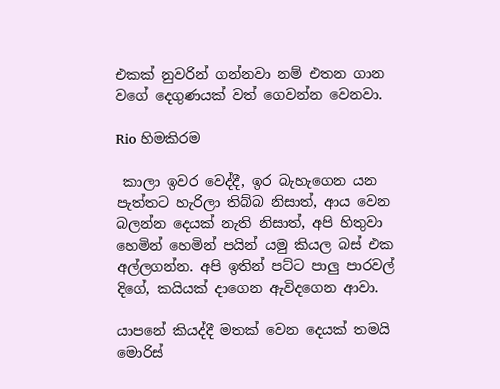එකක් නුවරින් ගන්නවා නම් එතන ගාන වගේ දෙගුණයක් වත් ගෙවන්න වෙනවා.

Rio හිමකිරම

 කාලා ඉවර වෙද්දී, ඉර බැහැගෙන යන පැත්තට හැරිලා තිබ්බ නිසාත්, ආය වෙන බලන්න දෙයක් නැති නිසාත්, අපි හිතුවා හෙමින් හෙමින් පයින් යමු කියල බස් එක අල්ලගන්න. අපි ඉතින් පට්ට පාලු පාරවල් දිගේ, කයියක් දාගෙන ඇවිදගෙන ආවා.

යාපනේ කියද්දී මතක් වෙන දෙයක් තමයි මොරිස්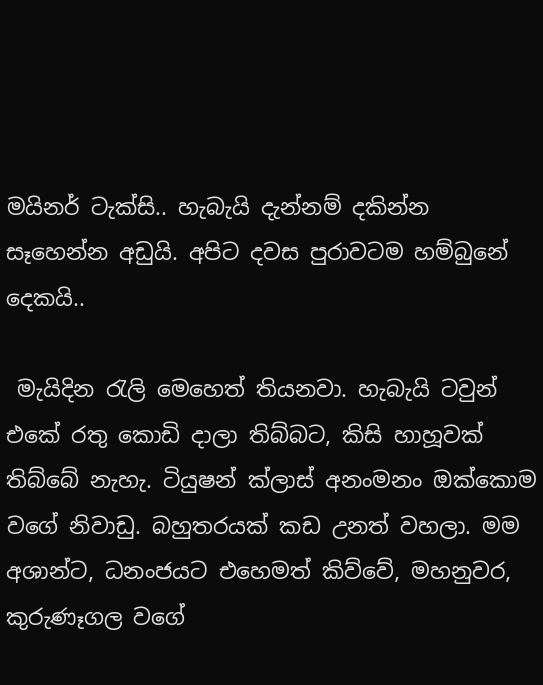මයිනර් ටැක්සි.. හැබැයි දැන්නම් දකින්න සෑහෙන්න අඩුයි. අපිට දවස පුරාවටම හම්බුනේ දෙකයි..

 මැයිදින රැලි මෙහෙත් තියනවා. හැබැයි ටවුන් එකේ රතු කොඩි දාලා තිබ්බට, කිසි හාහූවක් තිබ්බේ නැහැ. ටියුෂන් ක්ලාස් අනංමනං ඔක්කොම වගේ නිවාඩු. බහුතරයක් කඩ උනත් වහලා. මම අශාන්ට, ධනංජයට එහෙමත් කිව්වේ, මහනුවර, කුරුණෑගල වගේ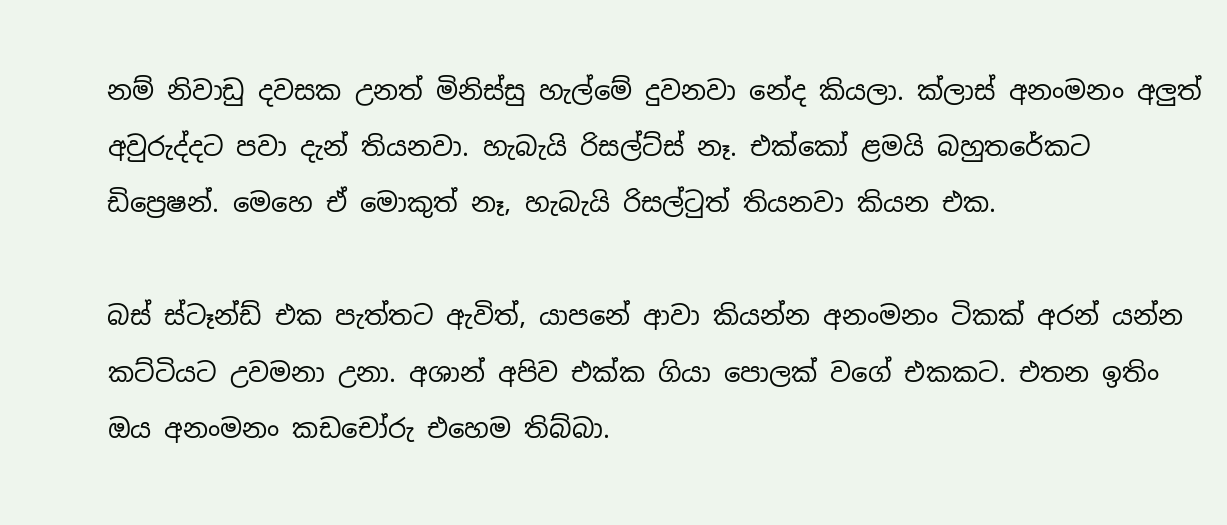නම් නිවාඩු දවසක උනත් මිනිස්සු හැල්මේ දුවනවා නේද කියලා. ක්ලාස් අනංමනං අලුත් අවුරුද්දට පවා දැන් තියනවා. හැබැයි රිසල්ට්ස් නෑ. එක්කෝ ළමයි බහුතරේකට ඩිප්‍රෙෂන්. මෙහෙ ඒ මොකුත් නෑ, හැබැයි රිසල්ටුත් තියනවා කියන එක.

බස් ස්ටෑන්ඩ් එක පැත්තට ඇවිත්, යාපනේ ආවා කියන්න අනංමනං ටිකක් අරන් යන්න කට්ටියට උවමනා උනා. අශාන් අපිව එක්ක ගියා පොලක් වගේ එකකට. එතන ඉතිං ඔය අනංමනං කඩචෝරු එහෙම තිබ්බා.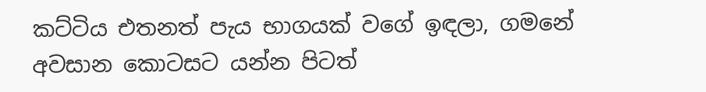කට්ටිය එතනත් පැය භාගයක් වගේ ඉඳලා, ගමනේ අවසාන කොටසට යන්න පිටත්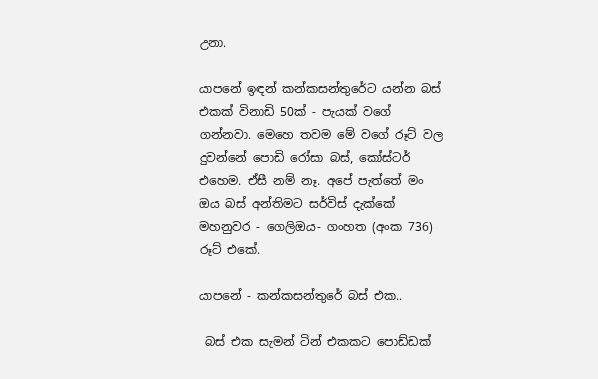උනා.

යාපනේ ඉඳන් කන්කසන්තුරේට යන්න බස් එකක් විනාඩි 50ක් - පැයක් වගේ ගන්නවා. මෙහෙ තවම මේ වගේ රූට් වල දුවන්නේ පොඩි රෝසා බස්, කෝස්ටර් එහෙම. ඒසී නම් නෑ. අපේ පැත්තේ මං ඔය බස් අන්තිමට සර්විස් දැක්කේ මහනුවර - ගෙලිඔය- ගංහත (අංක 736) රූට් එකේ.

යාපනේ - කන්කසන්තුරේ බස් එක..

 බස් එක සැමන් ටින් එකකට පොඩ්ඩක්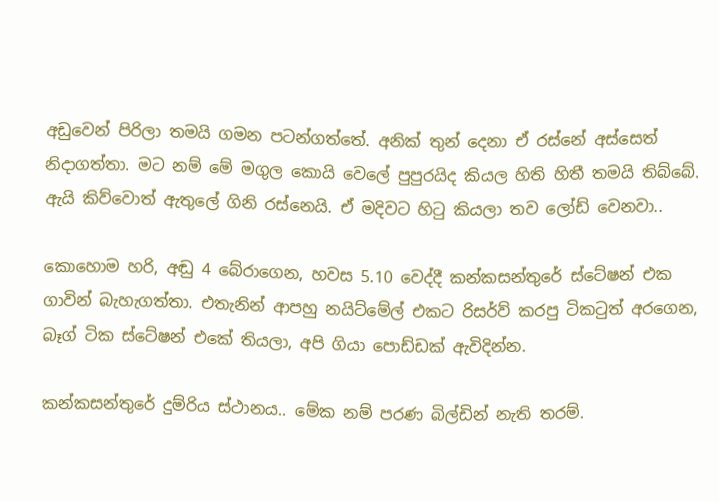අඩුවෙන් පිරිලා තමයි ගමන පටන්ගත්තේ. අනික් තුන් දෙනා ඒ රස්නේ අස්සෙත් නිදාගත්තා. මට නම් මේ මගුල කොයි වෙලේ පුපුරයිද කියල හිති හිතී තමයි තිබ්බේ. ඇයි කිව්වොත් ඇතුලේ ගිනි රස්නෙයි. ඒ මදිවට හිටු කියලා තව ලෝඩ් වෙනවා..

කොහොම හරි, අඬු 4 බේරාගෙන, හවස 5.10 වෙද්දී කන්කසන්තුරේ ස්ටේෂන් එක ගාවින් බැහැගත්තා. එතැනින් ආපහු නයිට්මේල් එකට රිසර්ව් කරපු ටිකටුත් අරගෙන, බෑග් ටික ස්ටේෂන් එකේ තියලා, අපි ගියා පොඩ්ඩක් ඇවිදින්න.

කන්කසන්තුරේ දුම්රිය ස්ථානය.. මේක නම් පරණ බිල්ඩින් නැති තරම්.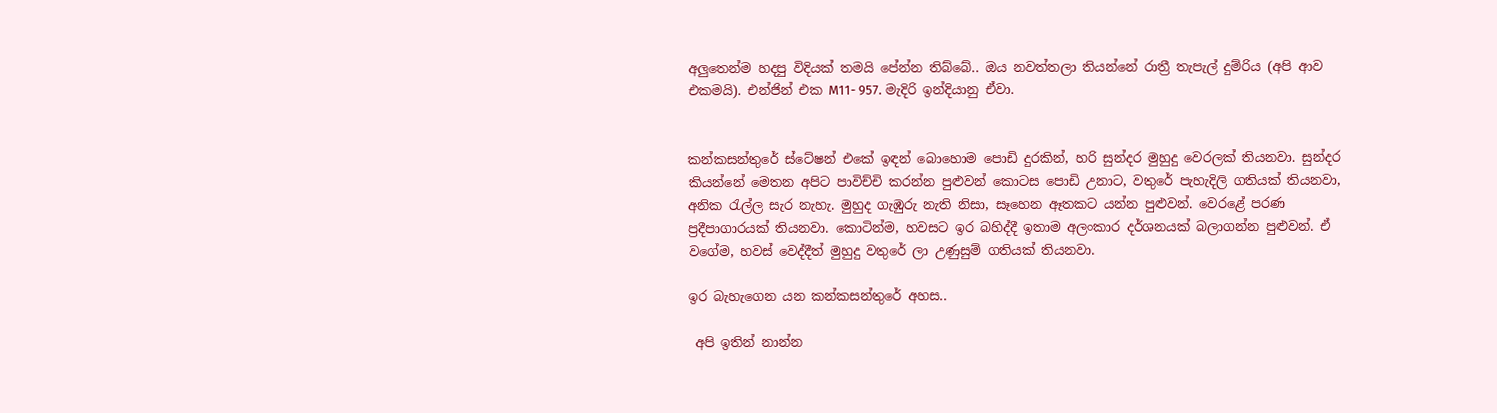අලුතෙන්ම හදපු විදියක් තමයි පේන්න තිබ්බේ.. ඔය නවත්තලා තියන්නේ රාත්‍රී තැපැල් දුම්රිය (අපි ආව එකමයි). එන්ජින් එක M11- 957. මැදිරි ඉන්දියානු ඒවා.


කන්කසන්තුරේ ස්ටේෂන් එකේ ඉඳන් බොහොම පොඩි දුරකින්, හරි සුන්දර මුහුදු වෙරලක් තියනවා. සුන්දර කියන්නේ මෙතන අපිට පාවිච්චි කරන්න පුළුවන් කොටස පොඩි උනාට, වතුරේ පැහැදිලි ගතියක් තියනවා, අනික රැල්ල සැර නැහැ. මුහුද ගැඹුරු නැති නිසා, සෑහෙන ඈතකට යන්න පුළුවන්. වෙරළේ පරණ ප්‍රදීපාගාරයක් තියනවා. කොටින්ම, හවසට ඉර බහිද්දී ඉතාම අලංකාර දර්ශනයක් බලාගන්න පුළුවන්. ඒ වගේම, හවස් වෙද්දීත් මුහුදු වතුරේ ලා උණුසුම් ගතියක් තියනවා.

ඉර බැහැගෙන යන කන්කසන්තුරේ අහස..

 අපි ඉතින් නාන්න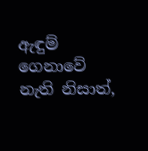ඇඳුම් ගෙනාවේ නැති නිසාත්,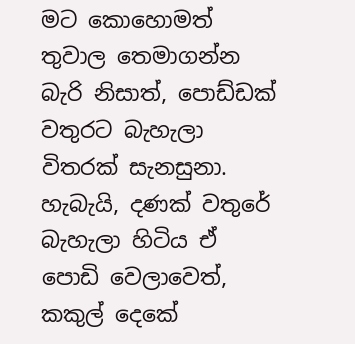මට කොහොමත් තුවාල තෙමාගන්න බැරි නිසාත්, පොඩ්ඩක් වතුරට බැහැලා විතරක් සැනසුනා. හැබැයි, දණක් වතුරේ බැහැලා හිටිය ඒ පොඩි වෙලාවෙත්, කකුල් දෙකේ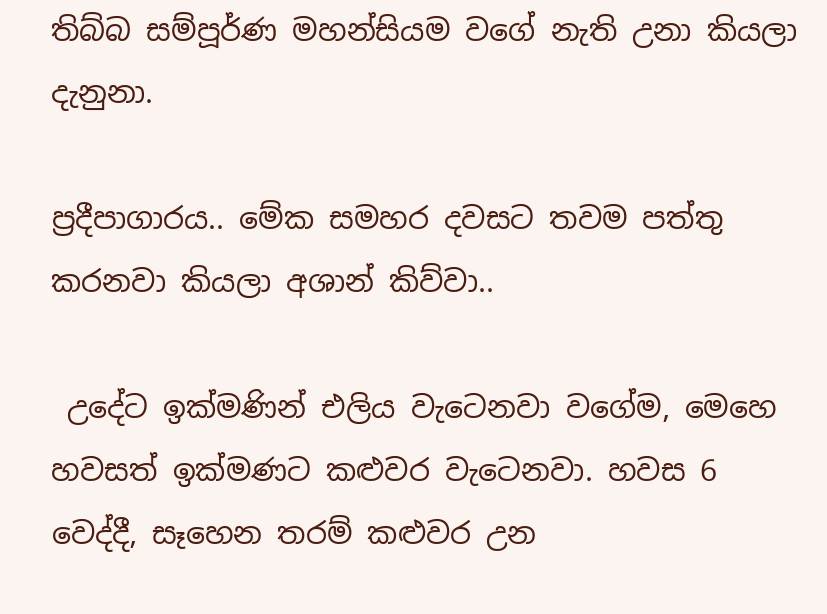තිබ්බ සම්පූර්ණ මහන්සියම වගේ නැති උනා කියලා දැනුනා.

ප්‍රදීපාගාරය.. මේක සමහර දවසට තවම පත්තු කරනවා කියලා අශාන් කිව්වා..

 උදේට ඉක්මණින් එලිය වැටෙනවා වගේම, මෙහෙ හවසත් ඉක්මණට කළුවර වැටෙනවා. හවස 6 වෙද්දී, සෑහෙන තරම් කළුවර උන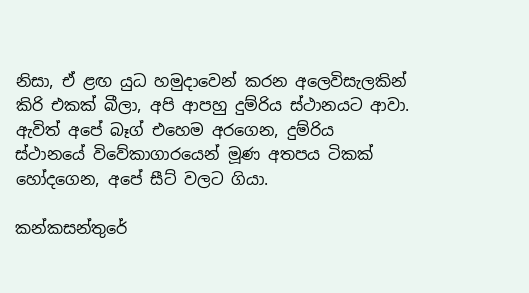නිසා, ඒ ළඟ යුධ හමුදාවෙන් කරන අලෙවිසැලකින් කිරි එකක් බීලා, අපි ආපහු දුම්රිය ස්ථානයට ආවා. ඇවිත් අපේ බෑග් එහෙම අරගෙන, දුම්රිය ස්ථානයේ විවේකාගාරයෙන් මූණ අතපය ටිකක් හෝදගෙන, අපේ සීට් වලට ගියා.

කන්කසන්තුරේ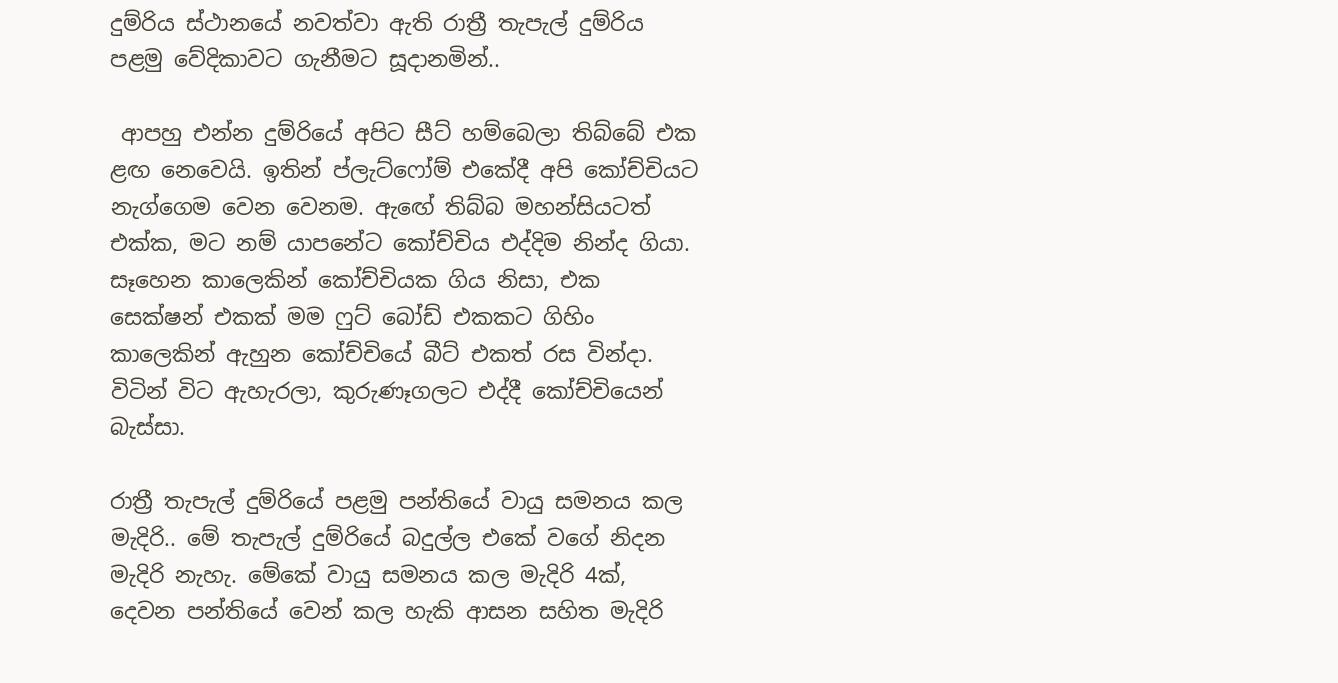දුම්රිය ස්ථානයේ නවත්වා ඇති රාත්‍රී තැපැල් දුම්රිය පළමු වේදිකාවට ගැනීමට සූදානමින්..

 ආපහු එන්න දුම්රියේ අපිට සීට් හම්බෙලා තිබ්බේ එක ළඟ නෙවෙයි. ඉතින් ප්ලැට්ෆෝම් එකේදී අපි කෝච්චියට නැග්ගෙම වෙන වෙනම. ඇඟේ තිබ්බ මහන්සියටත් එක්ක, මට නම් යාපනේට කෝච්චිය එද්දිම නින්ද ගියා. සෑහෙන කාලෙකින් කෝච්චියක ගිය නිසා, එක සෙක්ෂන් එකක් මම ෆුට් බෝඩ් එකකට ගිහිං කාලෙකින් ඇහුන කෝච්චියේ බීට් එකත් රස වින්දා. විටින් විට ඇහැරලා, කුරුණෑගලට එද්දී කෝච්චියෙන් බැස්සා.

රාත්‍රී තැපැල් දුම්රියේ පළමු පන්තියේ වායු සමනය කල මැදිරි.. මේ තැපැල් දුම්රියේ බදුල්ල එකේ වගේ නිදන මැදිරි නැහැ. මේකේ වායු සමනය කල මැදිරි 4ක්, දෙවන පන්තියේ වෙන් කල හැකි ආසන සහිත මැදිරි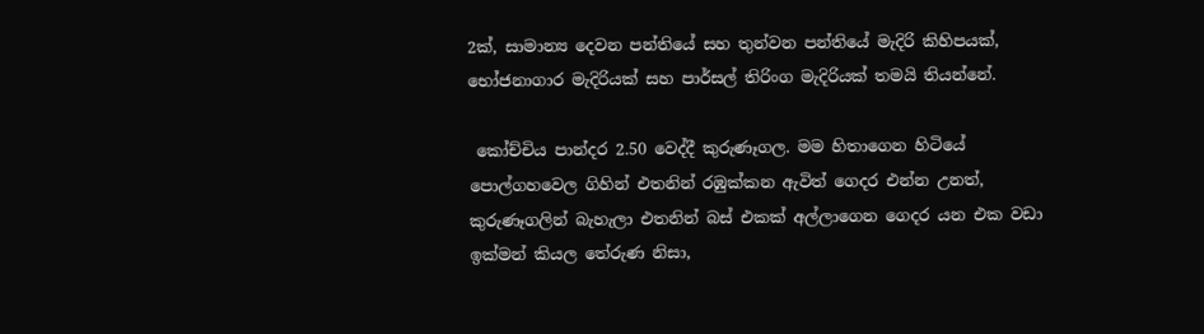2ක්, සාමාන්‍ය දෙවන පන්තියේ සහ තුන්වන පන්තියේ මැදිරි කිහිපයක්, භෝජනාගාර මැදිරියක් සහ පාර්සල් තිරිංග මැදිරියක් තමයි තියන්නේ.

 කෝච්චිය පාන්දර 2.50 වෙද්දී කුරුණෑගල. මම හිතාගෙන හිටියේ පොල්ගහවෙල ගිහින් එතනින් රඹුක්කන ඇවිත් ගෙදර එන්න උනත්, කුරුණෑගලින් බැහැලා එතනින් බස් එකක් අල්ලාගෙන ගෙදර යන එක වඩා ඉක්මන් කියල තේරුණ නිසා,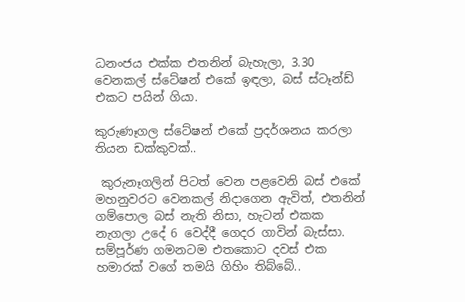ධනංජය එක්ක එතනින් බැහැලා, 3.30 වෙනකල් ස්ටේෂන් එකේ ඉඳලා, බස් ස්ටෑන්ඩ් එකට පයින් ගියා.

කුරුණෑගල ස්ටේෂන් එකේ ප්‍රදර්ශනය කරලා තියන ඩක්කුවක්..

 කුරුනෑගලින් පිටත් වෙන පළවෙනි බස් එකේ මහනුවරට වෙනකල් නිදාගෙන ඇවිත්, එතනින් ගම්පොල බස් නැති නිසා, හැටන් එකක නැගලා උදේ 6 වෙද්දී ගෙදර ගාවින් බැස්සා. සම්පූර්ණ ගමනටම එතකොට දවස් එක හමාරක් වගේ තමයි ගිහිං තිබ්බේ..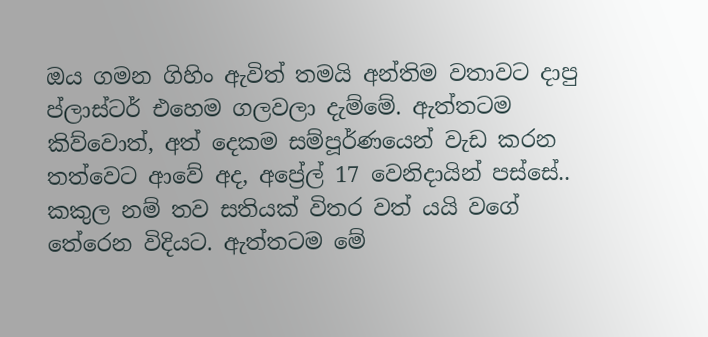ඔය ගමන ගිහිං ඇවිත් තමයි අන්තිම වතාවට දාපු ප්ලාස්ටර් එහෙම ගලවලා දැම්මේ. ඇත්තටම කිව්වොත්, අත් දෙකම සම්පූර්ණයෙන් වැඩ කරන තත්වෙට ආවේ අද, අප්‍රේල් 17 වෙනිදායින් පස්සේ.. කකුල නම් තව සතියක් විතර වත් යයි වගේ තේරෙන විදියට. ඇත්තටම මේ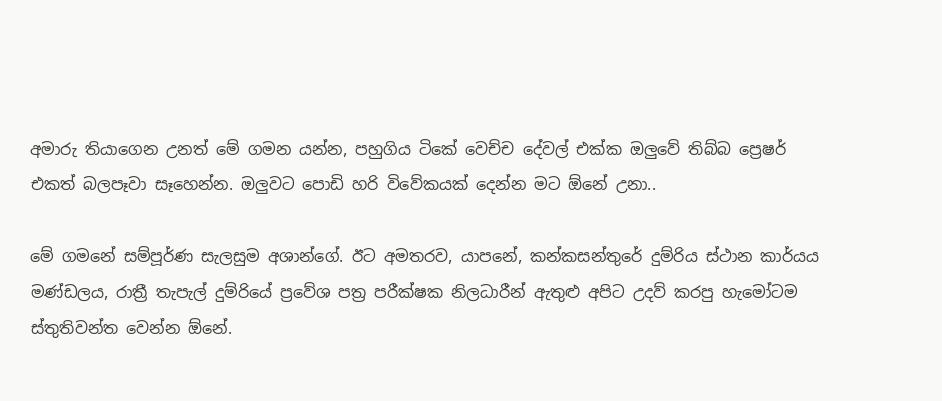අමාරු තියාගෙන උනත් මේ ගමන යන්න, පහුගිය ටිකේ වෙච්ච දේවල් එක්ක ඔලුවේ තිබ්බ ප්‍රෙෂර් එකත් බලපෑවා සෑහෙන්න. ඔලුවට පොඩි හරි විවේකයක් දෙන්න මට ඕනේ උනා..

මේ ගමනේ සම්පූර්ණ සැලසුම අශාන්ගේ. ඊට අමතරව, යාපනේ, කන්කසන්තුරේ දුම්රිය ස්ථාන කාර්යය මණ්ඩලය, රාත්‍රී තැපැල් දුම්රියේ ප්‍රවේශ පත්‍ර පරීක්ෂක නිලධාරීන් ඇතුළු අපිට උදව් කරපු හැමෝටම ස්තුතිවන්ත වෙන්න ඕනේ.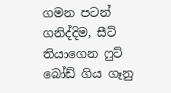ගමන පටන් ගනිද්දිම, සීට් තියාගෙන ෆුට් බෝඩ් ගිය ගෑනු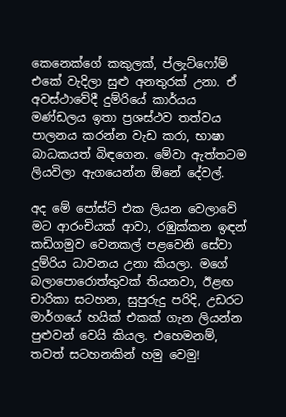කෙනෙක්ගේ කකුලක්, ප්ලැට්ෆෝම් එකේ වැදිලා සුළු අනතුරක් උනා. ඒ අවස්ථාවේදී දුම්රියේ කාර්යය මණ්ඩලය ඉතා ප්‍රශස්ථව තත්වය පාලනය කරන්න වැඩ කරා, භාෂා බාධකයත් බිඳගෙන. මේවා ඇත්තටම ලියවිලා ඇගයෙන්න ඕනේ දේවල්.

අද මේ පෝස්ට් එක ලියන වෙලාවේ මට ආරංචියක් ආවා, රඹුක්කන ඉඳන් කඩිගමුව වෙනකල් පළවෙනි සේවා දුම්රිය ධාවනය උනා කියලා. මගේ බලාපොරොත්තුවක් තියනවා, ඊළඟ චාරිකා සටහන, සුපුරුදු පරිදි, උඩරට මාර්ගයේ හයික් එකක් ගැන ලියන්න පුළුවන් වෙයි කියල. එහෙමනම්, තවත් සටහනකින් හමු වෙමු!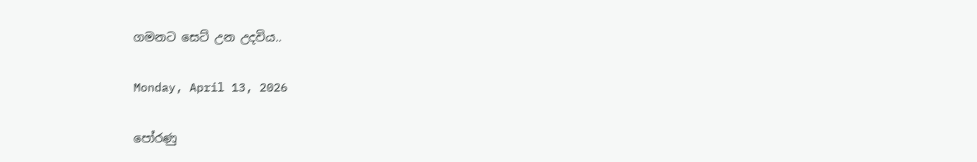ගමනට සෙට් උන උදවිය..

Monday, April 13, 2026

පෝරණු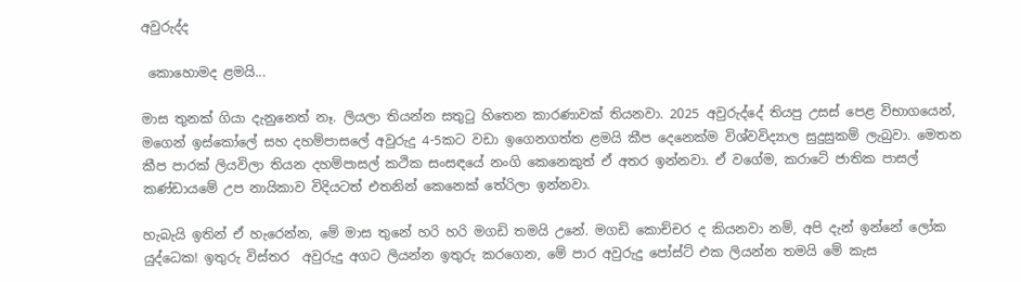අවුරුද්ද

 කොහොමද ළමයි...

මාස තුනක් ගියා දැනුනෙත් නෑ. ලියලා තියන්න සතුටු හිතෙන කාරණාවක් තියනවා. 2025 අවුරුද්දේ තියපු උසස් පෙළ විභාගයෙන්, මගෙන් ඉස්කෝලේ සහ දහම්පාසලේ අවුරුදු 4-5කට වඩා ඉගෙනගත්ත ළමයි කීප දෙනෙක්ම විශ්වවිද්‍යාල සුදුසුකම් ලැබුවා. මෙතන කීප පාරක් ලියවිලා තියන දහම්පාසල් කථික සංසඳයේ නංගි කෙනෙකුත් ඒ අතර ඉන්නවා. ඒ වගේම, කරාටේ ජාතික පාසල් කණ්ඩායමේ උප නායිකාව විදියටත් එතනින් කෙනෙක් තේරිලා ඉන්නවා.

හැබැයි ඉතින් ඒ හැරෙන්න, මේ මාස තුනේ හරි හරි මගඩි තමයි උනේ. මගඩි කොච්චර ද කියනවා නම්, අපි දැන් ඉන්නේ ලෝක යුද්ධෙක! ඉතුරු විස්තර  අවුරුදු අගට ලියන්න ඉතුරු කරගෙන, මේ පාර අවුරුදු පෝස්ට් එක ලියන්න තමයි මේ කැස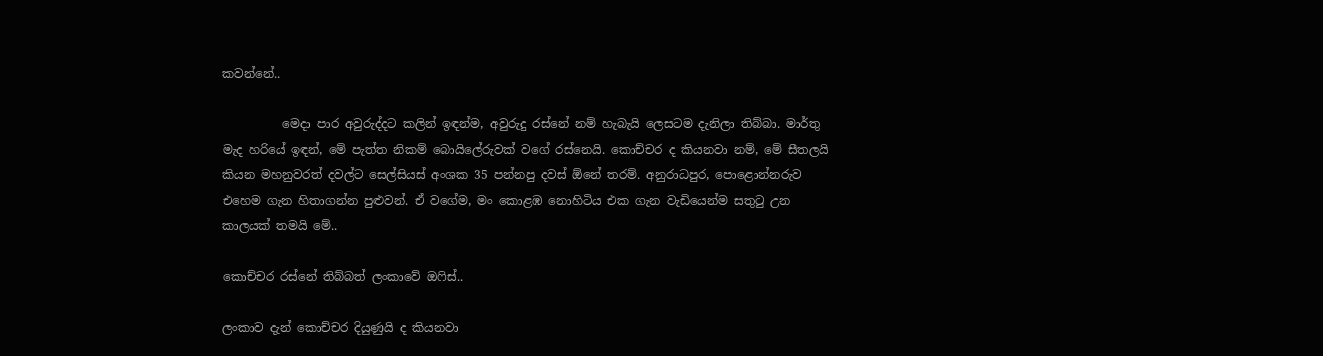කවන්නේ..

          මෙදා පාර අවුරුද්දට කලින් ඉඳන්ම, අවුරුදු රස්නේ නම් හැබැයි ලෙසටම දැනිලා තිබ්බා. මාර්තු මැද හරියේ ඉඳන්, මේ පැත්ත නිකම් බොයිලේරුවක් වගේ රස්නෙයි. කොච්චර ද කියනවා නම්, මේ සීතලයි කියන මහනුවරත් දවල්ට සෙල්සියස් අංශක 35 පන්නපු දවස් ඕනේ තරම්. අනුරාධපුර, පොළොන්නරුව එහෙම ගැන හිතාගන්න පුළුවන්. ඒ වගේම, මං කොළඹ නොහිටිය එක ගැන වැඩියෙන්ම සතුටු උන කාලයක් තමයි මේ..

කොච්චර රස්නේ තිබ්බත් ලංකාවේ ඔෆිස්..

ලංකාව දැන් කොච්චර දියුණුයි ද කියනවා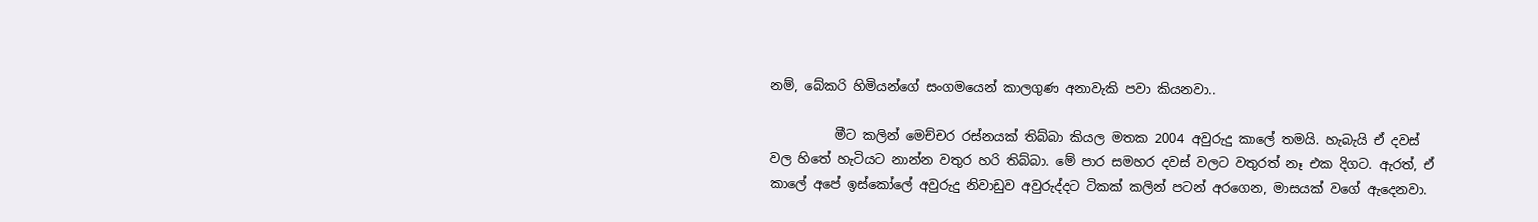නම්, බේකරි හිමියන්ගේ සංගමයෙන් කාලගුණ අනාවැකි පවා කියනවා..

          මීට කලින් මෙච්චර රස්නයක් තිබ්බා කියල මතක 2004 අවුරුදු කාලේ තමයි. හැබැයි ඒ දවස් වල හිතේ හැටියට නාන්න වතුර හරි තිබ්බා. මේ පාර සමහර දවස් වලට වතුරත් නෑ එක දිගට. ඇරත්, ඒ කාලේ අපේ ඉස්කෝලේ අවුරුදු නිවාඩුව අවුරුද්දට ටිකක් කලින් පටන් අරගෙන, මාසයක් වගේ ඇදෙනවා.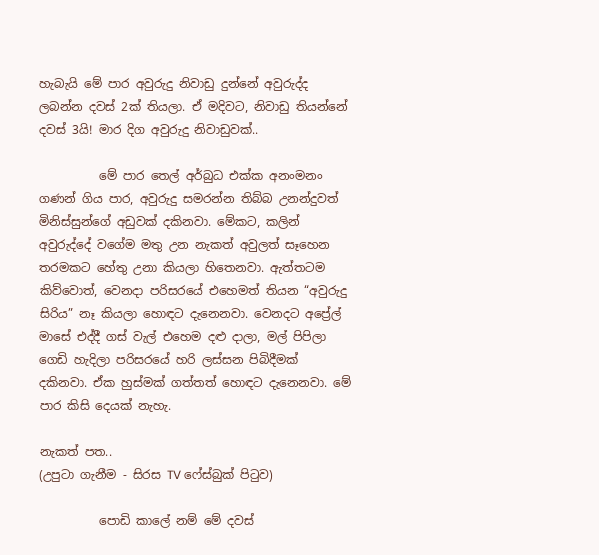හැබැයි මේ පාර අවුරුදු නිවාඩු දුන්නේ අවුරුද්ද ලබන්න දවස් 2ක් තියලා. ඒ මදිවට, නිවාඩු තියන්නේ දවස් 3යි! මාර දිග අවුරුදු නිවාඩුවක්..

          මේ පාර තෙල් අර්බුධ එක්ක අනංමනං ගණන් ගිය පාර, අවුරුදු සමරන්න තිබ්බ උනන්දුවත් මිනිස්සුන්ගේ අඩුවක් දකිනවා. මේකට, කලින් අවුරුද්දේ වගේම මතු උන නැකත් අවුලත් සෑහෙන තරමකට හේතු උනා කියලා හිතෙනවා. ඇත්තටම කිව්වොත්, වෙනදා පරිසරයේ එහෙමත් තියන “අවුරුදු සිරිය” නෑ කියලා හොඳට දැනෙනවා. වෙනදට අප්‍රේල් මාසේ එද්දී ගස් වැල් එහෙම දළු දාලා, මල් පිපිලා ගෙඩි හැදිලා පරිසරයේ හරි ලස්සන පිබිදීමක් දකිනවා. ඒක හුස්මක් ගත්තත් හොඳට දැනෙනවා. මේ පාර කිසි දෙයක් නැහැ.

නැකත් පත..
(උපුටා ගැනීම - සිරස TV ෆේස්බුක් පිටුව)

          පොඩි කාලේ නම් මේ දවස්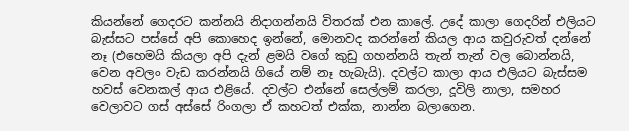කියන්නේ ගෙදරට කන්නයි නිදාගන්නයි විතරක් එන කාලේ. උදේ කාලා ගෙදරින් එලියට බැස්සට පස්සේ අපි කොහෙද ඉන්නේ, මොනවද කරන්නේ කියල ආය කවුරුවත් දන්නේ නෑ (එහෙමයි කියලා අපි දැන් ළමයි වගේ කුඩු ගහන්නයි තැන් තැන් වල බොන්නයි, වෙන අවලං වැඩ කරන්නයි ගියේ නම් නෑ හැබැයි). දවල්ට කාලා ආය එලියට බැස්සම හවස් වෙනකල් ආය එළියේ. දවල්ට එන්නේ සෙල්ලම් කරලා, දූවිලි නාලා, සමහර වෙලාවට ගස් අස්සේ රිංගලා ඒ කහටත් එක්ක, නාන්න බලාගෙන.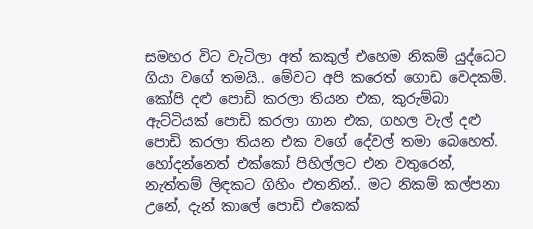සමහර විට වැටිලා අත් කකුල් එහෙම නිකම් යුද්ධෙට ගියා වගේ තමයි.. මේවට අපි කරෙත් ගොඩ වෙදකම්. කෝපි දළු පොඩි කරලා තියන එක, කුරුම්බා ඇට්ටියක් පොඩි කරලා ගාන එක, ගහල වැල් දළු පොඩි කරලා තියන එක වගේ දේවල් තමා බෙහෙත්. හෝදන්නෙත් එක්කෝ පිහිල්ලට එන වතුරෙන්, නැත්තම් ලිඳකට ගිහිං එතනින්.. මට නිකම් කල්පනා උනේ, දැන් කාලේ පොඩි එකෙක්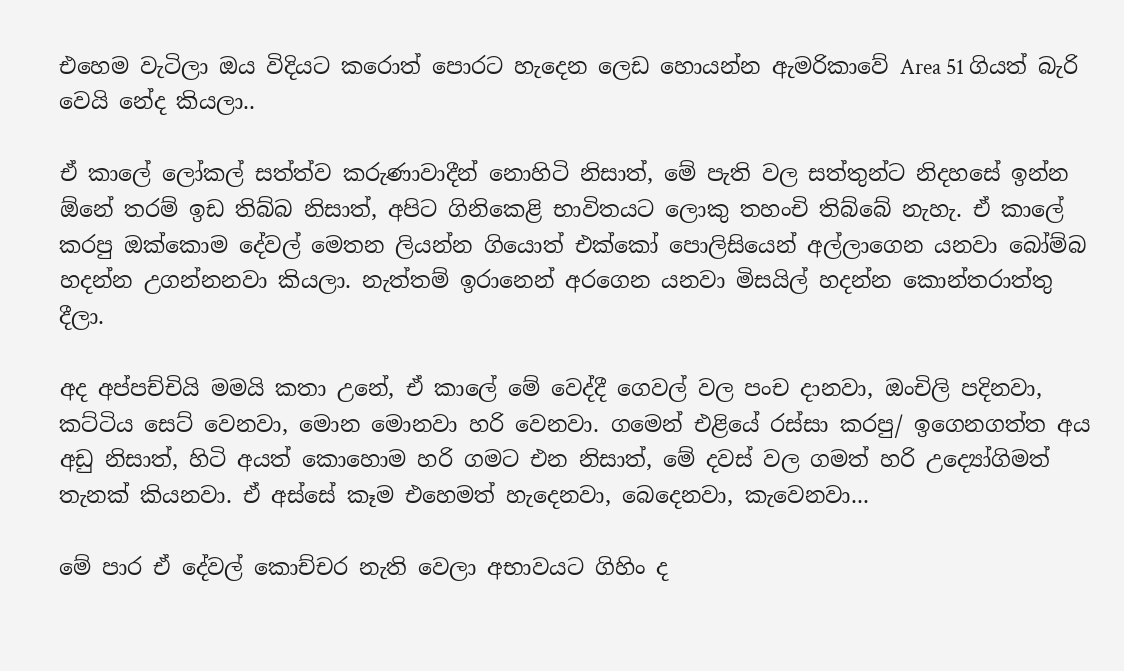එහෙම වැටිලා ඔය විදියට කරොත් පොරට හැදෙන ලෙඩ හොයන්න ඇමරිකාවේ Area 51 ගියත් බැරි වෙයි නේද කියලා..

ඒ කාලේ ලෝකල් සත්ත්ව කරුණාවාදීන් නොහිටි නිසාත්, මේ පැති වල සත්තුන්ට නිදහසේ ඉන්න ඕනේ තරම් ඉඩ තිබ්බ නිසාත්, අපිට ගිනිකෙළි භාවිතයට ලොකු තහංචි තිබ්බේ නැහැ. ඒ කාලේ කරපු ඔක්කොම දේවල් මෙතන ලියන්න ගියොත් එක්කෝ පොලිසියෙන් අල්ලාගෙන යනවා බෝම්බ හදන්න උගන්නනවා කියලා. නැත්තම් ඉරානෙන් අරගෙන යනවා මිසයිල් හදන්න කොන්තරාත්තු දීලා.

අද අප්පච්චියි මමයි කතා උනේ, ඒ කාලේ මේ වෙද්දී ගෙවල් වල පංච දානවා, ඔංචිලි පදිනවා, කට්ටිය සෙට් වෙනවා, මොන මොනවා හරි වෙනවා. ගමෙන් එළියේ රස්සා කරපු/ ඉගෙනගත්ත අය අඩු නිසාත්, හිටි අයත් කොහොම හරි ගමට එන නිසාත්, මේ දවස් වල ගමත් හරි උද්‍යෝගිමත් තැනක් කියනවා. ඒ අස්සේ කෑම එහෙමත් හැදෙනවා, බෙදෙනවා, කැවෙනවා...

මේ පාර ඒ දේවල් කොච්චර නැති වෙලා අභාවයට ගිහිං ද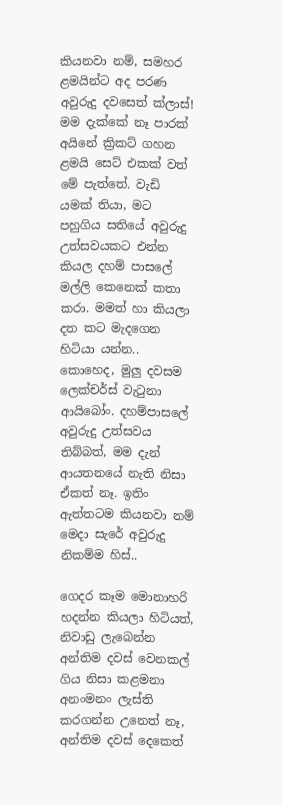කියනවා නම්, සමහර ළමයින්ට අද පරණ අවුරුදු දවසෙත් ක්ලාස්! මම දැක්කේ නෑ පාරක් අයිනේ ක්‍රිකට් ගහන ළමයි සෙට් එකක් වත් මේ පැත්තේ. වැඩි යමක් තියා, මට පහුගිය සතියේ අවුරුදු උත්සවයකට එන්න කියල දහම් පාසලේ මල්ලි කෙනෙක් කතා කරා. මමත් හා කියලා දත කට මැදගෙන හිටියා යන්න.. කොහෙද, මුලු දවසම ලෙක්චර්ස් වැටුනා ආයිබෝං. දහම්පාසලේ අවුරුදු උත්සවය තිබ්බත්, මම දැන් ආයතනයේ නැති නිසා ඒකත් නෑ. ඉතිං ඇත්තටම කියනවා නම් මෙදා සැරේ අවුරුදු නිකම්ම හිස්..

ගෙදර කෑම මොනාහරි හදන්න කියලා හිටියත්, නිවාඩු ලැබෙන්න අන්තිම දවස් වෙනකල් ගිය නිසා කළමනා අනංමනං ලැස්ති කරගන්න උනෙත් නෑ, අන්තිම දවස් දෙකෙත්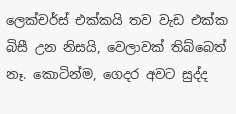ලෙක්චර්ස් එක්කයි තව වැඩ එක්ක බිසී උන නිසයි, වෙලාවක් තිබ්බෙත් නෑ. කොටින්ම, ගෙදර අවට සුද්ද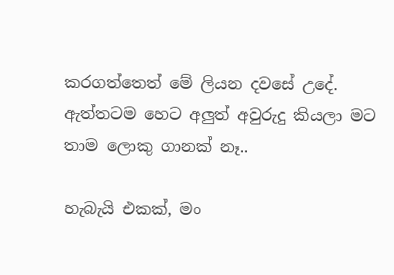කරගත්තෙත් මේ ලියන දවසේ උදේ. ඇත්තටම හෙට අලුත් අවුරුදු කියලා මට තාම ලොකු ගානක් නෑ..

හැබැයි එකක්, මං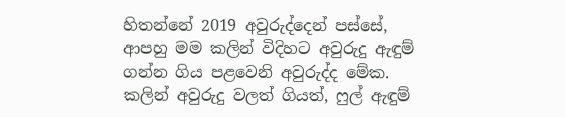හිතන්නේ 2019 අවුරුද්දෙන් පස්සේ, ආපහු මම කලින් විදිහට අවුරුදු ඇඳුම් ගන්න ගිය පළවෙනි අවුරුද්ද මේක. කලින් අවුරුදු වලත් ගියත්, ෆුල් ඇඳුම්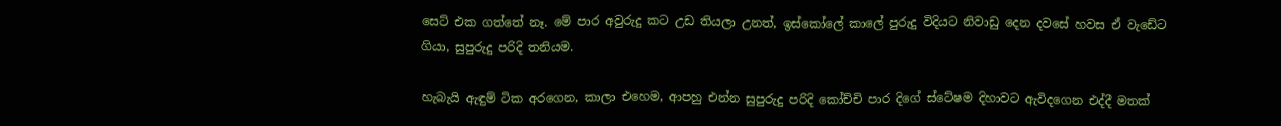සෙට් එක ගත්තේ නෑ. මේ පාර අවුරුදු කට උඩ තියලා උනත්, ඉස්කෝලේ කාලේ පුරුදු විදියට නිවාඩු දෙන දවසේ හවස ඒ වැඩේට ගියා, සුපුරුදු පරිදි තනියම.

හැබැයි ඇඳුම් ටික අරගෙන, කාලා එහෙම, ආපහු එන්න සුපුරුදු පරිදි කෝච්චි පාර දිගේ ස්ටේෂම දිහාවට ඇවිදගෙන එද්දී මතක්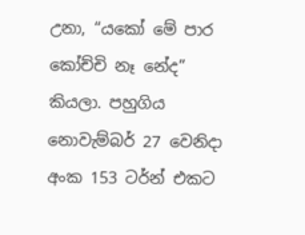උනා, “යකෝ මේ පාර කෝච්චි නෑ නේද” කියලා. පහුගිය නොවැම්බර් 27 වෙනිදා අංක 153 ටර්න් එකට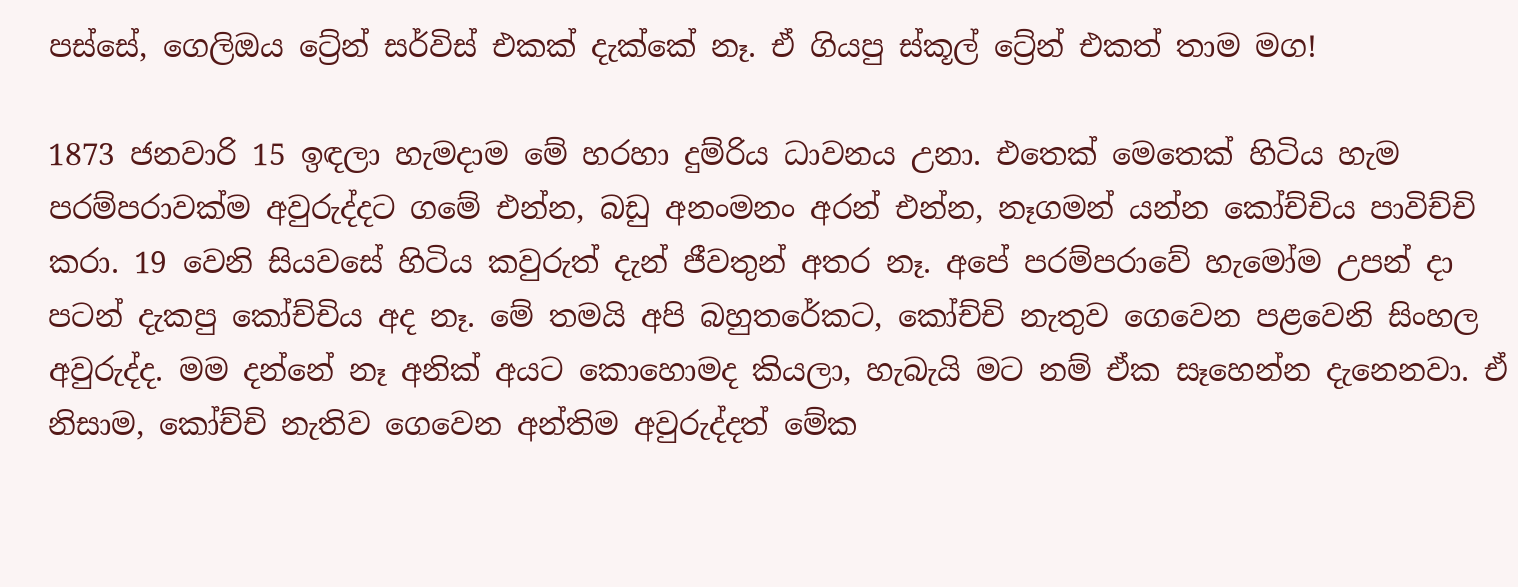පස්සේ, ගෙලිඔය ට්‍රේන් සර්විස් එකක් දැක්කේ නෑ. ඒ ගියපු ස්කූල් ට්‍රේන් එකත් තාම මග!

1873 ජනවාරි 15 ඉඳලා හැමදාම මේ හරහා දුම්රිය ධාවනය උනා. එතෙක් මෙතෙක් හිටිය හැම පරම්පරාවක්ම අවුරුද්දට ගමේ එන්න, බඩු අනංමනං අරන් එන්න, නෑගමන් යන්න කෝච්චිය පාවිච්චි කරා. 19 වෙනි සියවසේ හිටිය කවුරුත් දැන් ජීවතුන් අතර නෑ. අපේ පරම්පරාවේ හැමෝම උපන් දා පටන් දැකපු කෝච්චිය අද නෑ. මේ තමයි අපි බහුතරේකට, කෝච්චි නැතුව ගෙවෙන පළවෙනි සිංහල අවුරුද්ද. මම දන්නේ නෑ අනික් අයට කොහොමද කියලා, හැබැයි මට නම් ඒක සෑහෙන්න දැනෙනවා. ඒ නිසාම, කෝච්චි නැතිව ගෙවෙන අන්තිම අවුරුද්දත් මේක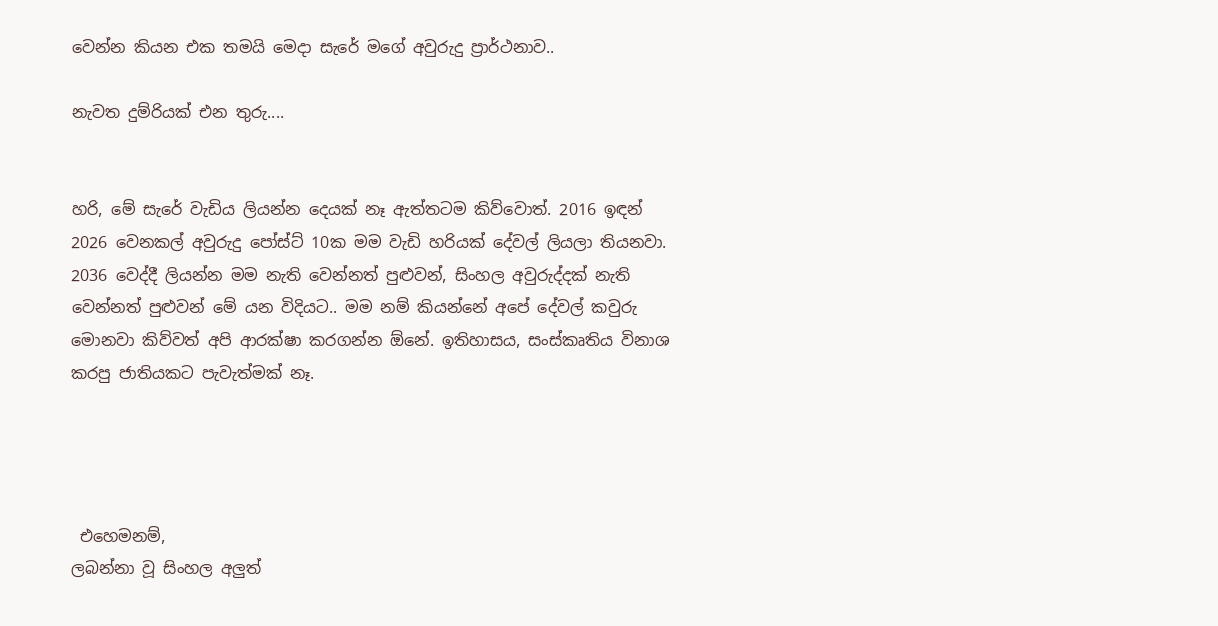වෙන්න කියන එක තමයි මෙදා සැරේ මගේ අවුරුදු ප්‍රාර්ථනාව..

නැවත දුම්රියක් එන තුරු....


හරි, මේ සැරේ වැඩිය ලියන්න දෙයක් නෑ ඇත්තටම කිව්වොත්. 2016 ඉඳන් 2026 වෙනකල් අවුරුදු පෝස්ට් 10ක මම වැඩි හරියක් දේවල් ලියලා තියනවා. 2036 වෙද්දී ලියන්න මම නැති වෙන්නත් පුළුවන්, සිංහල අවුරුද්දක් නැති වෙන්නත් පුළුවන් මේ යන විදියට.. මම නම් කියන්නේ අපේ දේවල් කවුරු මොනවා කිව්වත් අපි ආරක්ෂා කරගන්න ඕනේ. ඉතිහාසය, සංස්කෘතිය විනාශ කරපු ජාතියකට පැවැත්මක් නෑ.




 එහෙමනම්,
ලබන්නා වූ සිංහල අලුත්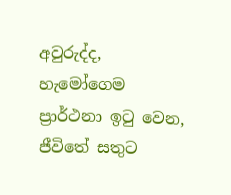අවුරුද්ද,
හැමෝගෙම ප්‍රාර්ථනා ඉටු වෙන,
ජීවිතේ සතුට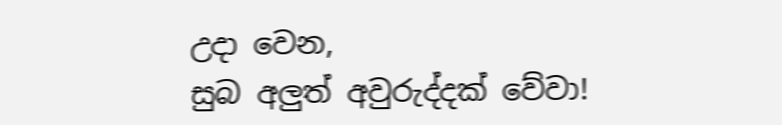උදා වෙන,
සුබ අලුත් අවුරුද්දක් වේවා!